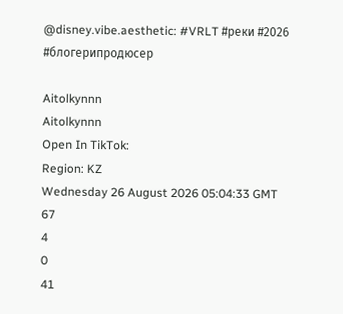@disney.vibe.aesthetic: #VRLT #реки #2026 #блогерипродюсер

Aitolkynnn
Aitolkynnn
Open In TikTok:
Region: KZ
Wednesday 26 August 2026 05:04:33 GMT
67
4
0
41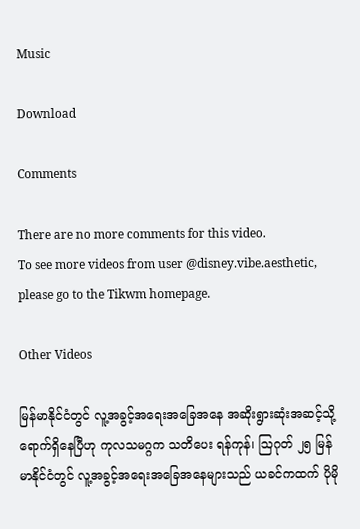Music

Download

Comments

There are no more comments for this video.
To see more videos from user @disney.vibe.aesthetic, please go to the Tikwm homepage.

Other Videos

မြန်မာနိုင်ငံတွင် လူ့အခွင့်အရေးအခြေအနေ အဆိုးရွားဆုံးအဆင့်သို့ ရောက်ရှိနေပြီဟု ကုလသမဂ္ဂက သတိပေး ရန်ကုန်၊ ဩဂုတ် ၂၅ မြန်မာနိုင်ငံတွင် လူ့အခွင့်အရေးအခြေအနေများသည် ယခင်ကထက် ပိုမို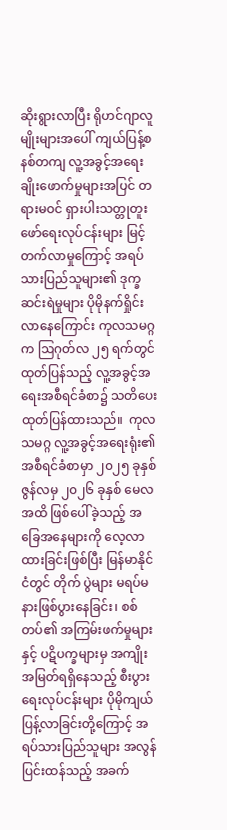ဆိုးရွားလာပြီး ရိုဟင်ဂျာလူမျိုးများအပေါ် ကျယ်ပြန့်စနစ်တကျ လူ့အခွင့်အရေးချိုးဖောက်မှုများအပြင် တရားမဝင် ရှားပါးသတ္တုတူးဖော်ရေးလုပ်ငန်းများ မြင့်တက်လာမှုကြောင့် အရပ်သားပြည်သူများ၏ ဒုက္ခဆင်းရဲမှုများ ပိုမိုနက်ရှိုင်းလာနေကြောင်း ကုလသမဂ္ဂက ဩဂုတ်လ ၂၅ ရက်တွင် ထုတ်ပြန်သည့် လူ့အခွင့်အရေးအစီရင်ခံစာ၌ သတိပေး ထုတ်ပြန်ထားသည်။  ကုလသမဂ္ဂ လူ့အခွင့်အရေးရုံး၏ အစီရင်ခံစာမှာ ၂၀၂၅ ခုနှစ် ဇွန်လမှ ၂၀၂၆ ခုနှစ် မေလအထိ ဖြစ်ပေါ်ခဲ့သည့် အခြေအနေများကို လေ့လာထားခြင်းဖြစ်ပြီး မြန်မာနိုင်ငံတွင် တိုက် ပွဲများ မရပ်မနားဖြစ်ပွားနေခြင်း၊ စစ်တပ်၏ အကြမ်းဖက်မှုများနှင့် ပဋိပက္ခများမှ အကျိုး အမြတ်ရရှိနေသည့် စီးပွားရေးလုပ်ငန်းများ ပိုမိုကျယ်ပြန့်လာခြင်းတို့ကြောင့် အရပ်သားပြည်သူများ အလွန်ပြင်းထန်သည့် အခက်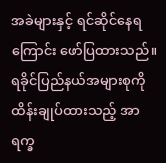အခဲများနှင့် ရင်ဆိုင်နေရကြောင်း ဖော်ပြထားသည်။ ရခိုင်ပြည်နယ်အများစုကို ထိန်းချုပ်ထားသည့် အာရက္ခ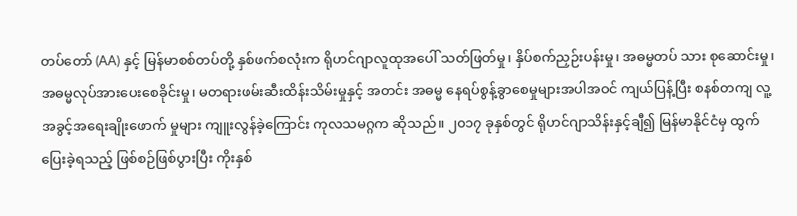တပ်တော် (AA) နှင့် မြန်မာစစ်တပ်တို့ နှစ်ဖက်စလုံးက ရိုဟင်ဂျာလူထုအပေါ် သတ်ဖြတ်မှု၊ နှိပ်စက်ညှဉ်းပန်းမှု၊ အဓမ္မတပ် သား စုဆောင်းမှု၊ အဓမ္မလုပ်အားပေးစေခိုင်းမှု၊ မတရားဖမ်းဆီးထိန်းသိမ်းမှုနှင့် အတင်း အဓမ္မ နေရပ်စွန့်ခွာစေမှုများအပါအဝင် ကျယ်ပြန့်ပြီး စနစ်တကျ လူ့အခွင့်အရေးချိုးဖောက် မှုများ ကျူးလွန်ခဲ့ကြောင်း ကုလသမဂ္ဂက ဆိုသည်။ ၂၀၁၇ ခုနှစ်တွင် ရိုဟင်ဂျာသိန်းနှင့်ချီ၍ မြန်မာနိုင်ငံမှ ထွက်ပြေးခဲ့ရသည့် ဖြစ်စဉ်ဖြစ်ပွားပြီး ကိုးနှစ်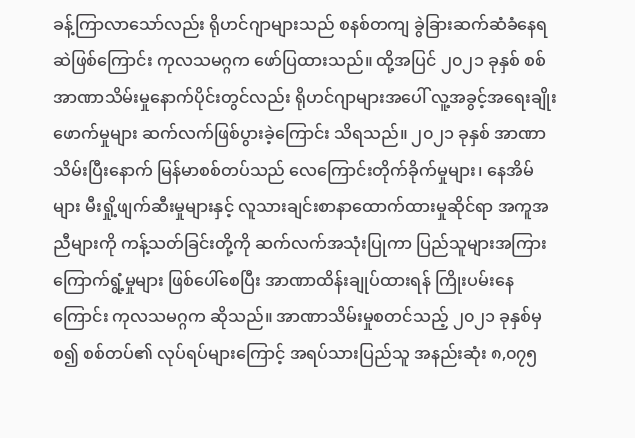ခန့်ကြာလာသော်လည်း ရိုဟင်ဂျာများသည် စနစ်တကျ ခွဲခြားဆက်ဆံခံနေရဆဲဖြစ်ကြောင်း ကုလသမဂ္ဂက ဖော်ပြထားသည်။ ထို့အပြင် ၂၀၂၁ ခုနှစ် စစ်အာဏာသိမ်းမှုနောက်ပိုင်းတွင်လည်း ရိုဟင်ဂျာများအပေါ် လူ့အခွင့်အရေးချိုးဖောက်မှုများ ဆက်လက်ဖြစ်ပွားခဲ့ကြောင်း သိရသည်။ ၂၀၂၁ ခုနှစ် အာဏာသိမ်းပြီးနောက် မြန်မာစစ်တပ်သည် လေကြောင်းတိုက်ခိုက်မှုများ၊ နေအိမ်များ မီးရှို့ဖျက်ဆီးမှုများနှင့် လူသားချင်းစာနာထောက်ထားမှုဆိုင်ရာ အကူအညီများကို ကန့်သတ်ခြင်းတို့ကို ဆက်လက်အသုံးပြုကာ ပြည်သူများအကြား ကြောက်ရွံ့မှုများ ဖြစ်ပေါ်စေပြီး အာဏာထိန်းချုပ်ထားရန် ကြိုးပမ်းနေကြောင်း ကုလသမဂ္ဂက ဆိုသည်။ အာဏာသိမ်းမှုစတင်သည့် ၂၀၂၁ ခုနှစ်မှစ၍ စစ်တပ်၏ လုပ်ရပ်များကြောင့် အရပ်သားပြည်သူ အနည်းဆုံး ၈,၀၇၅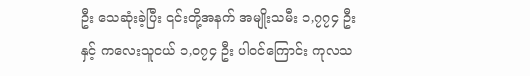ဦး သေဆုံးခဲ့ပြီး ၎င်းတို့အနက် အမျိုးသမီး ၁,၇၇၄ ဦးနှင့် ကလေးသူငယ် ၁,၀၇၄ ဦး ပါဝင်ကြောင်း ကုလသ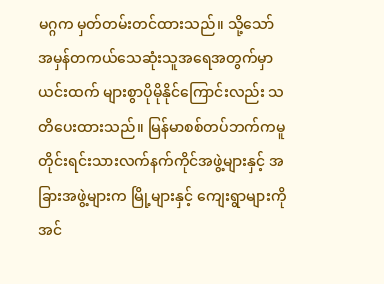မဂ္ဂက မှတ်တမ်းတင်ထားသည်။ သို့သော် အမှန်တကယ်သေဆုံးသူအရေအတွက်မှာ ယင်းထက် များစွာပိုမိုနိုင်ကြောင်းလည်း သတိပေးထားသည်။ မြန်မာစစ်တပ်ဘက်ကမူ တိုင်းရင်းသားလက်နက်ကိုင်အဖွဲ့များနှင့် အခြားအဖွဲ့များက မြို့များနှင့် ကျေးရွာများကို အင်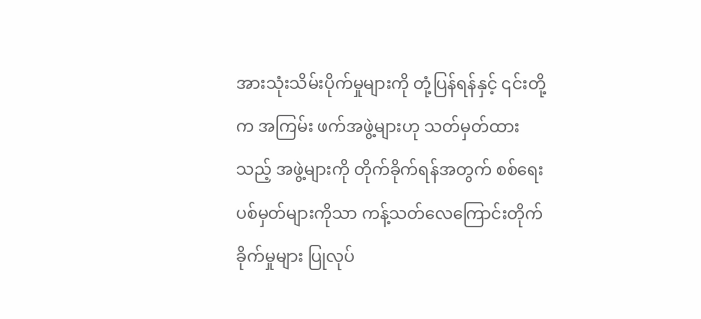အားသုံးသိမ်းပိုက်မှုများကို တုံ့ပြန်ရန်နှင့် ၎င်းတို့က အကြမ်း ဖက်အဖွဲ့များဟု သတ်မှတ်ထားသည့် အဖွဲ့များကို တိုက်ခိုက်ရန်အတွက် စစ်ရေးပစ်မှတ်များကိုသာ ကန့်သတ်လေကြောင်းတိုက်ခိုက်မှုများ ပြုလုပ်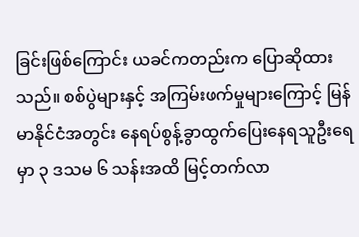ခြင်းဖြစ်ကြောင်း ယခင်ကတည်းက ပြောဆိုထားသည်။ စစ်ပွဲများနှင့် အကြမ်းဖက်မှုများကြောင့် မြန်မာနိုင်ငံအတွင်း နေရပ်စွန့်ခွာထွက်ပြေးနေရသူဦးရေမှာ ၃ ဒသမ ၆ သန်းအထိ မြင့်တက်လာ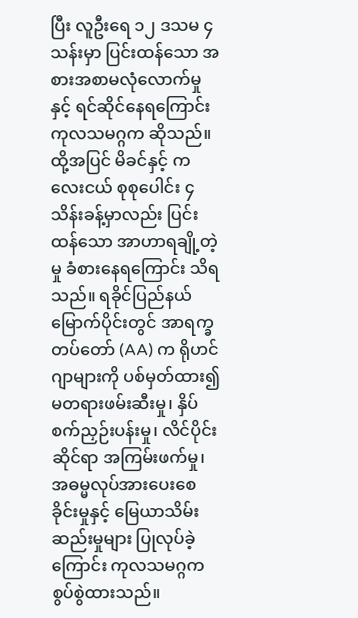ပြီး လူဦးရေ ၁၂ ဒသမ ၄ သန်းမှာ ပြင်းထန်သော အစားအစာမလုံလောက်မှုနှင့် ရင်ဆိုင်နေရကြောင်း ကုလသမဂ္ဂက ဆိုသည်။  ထို့အပြင် မိခင်နှင့် ကလေးငယ် စုစုပေါင်း ၄ သိန်းခန့်မှာလည်း ပြင်းထန်သော အာဟာရချို့တဲ့မှု ခံစားနေရကြောင်း သိရသည်။ ရခိုင်ပြည်နယ် မြောက်ပိုင်းတွင် အာရက္ခတပ်တော် (AA) က ရိုဟင်ဂျာများကို ပစ်မှတ်ထား၍ မတရားဖမ်းဆီးမှု၊ နှိပ်စက်ညှဉ်းပန်းမှု၊ လိင်ပိုင်းဆိုင်ရာ အကြမ်းဖက်မှု၊ အဓမ္မလုပ်အားပေးစေခိုင်းမှုနှင့် မြေယာသိမ်းဆည်းမှုများ ပြုလုပ်ခဲ့ကြောင်း ကုလသမဂ္ဂက စွပ်စွဲထားသည်။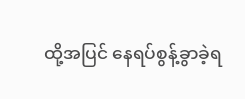ထို့အပြင် နေရပ်စွန့်ခွာခဲ့ရ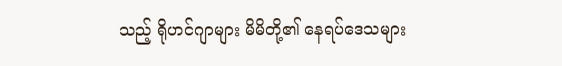သည့် ရိုဟင်ဂျာများ မိမိတို့၏ နေရပ်ဒေသများ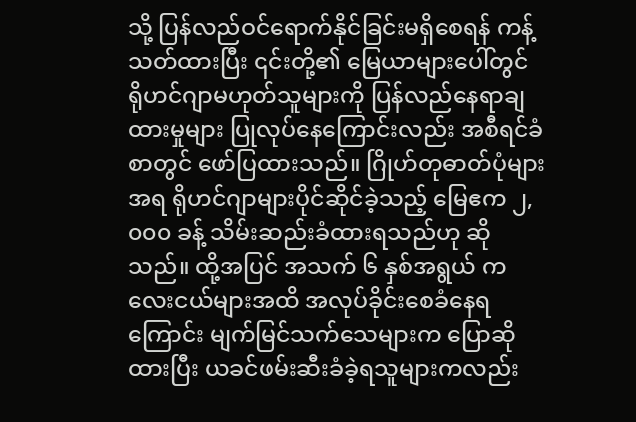သို့ ပြန်လည်ဝင်ရောက်နိုင်ခြင်းမရှိစေရန် ကန့်သတ်ထားပြီး ၎င်းတို့၏ မြေယာများပေါ်တွင် ရိုဟင်ဂျာမဟုတ်သူများကို ပြန်လည်နေရာချထားမှုများ ပြုလုပ်နေကြောင်းလည်း အစီရင်ခံစာတွင် ဖော်ပြထားသည်။ ဂြိုဟ်တုဓာတ်ပုံများအရ ရိုဟင်ဂျာများပိုင်ဆိုင်ခဲ့သည့် မြေဧက ၂,၀၀၀ ခန့် သိမ်းဆည်းခံထားရသည်ဟု ဆိုသည်။ ထို့အပြင် အသက် ၆ နှစ်အရွယ် ကလေးငယ်များအထိ အလုပ်ခိုင်းစေခံနေရကြောင်း မျက်မြင်သက်သေများက ပြောဆိုထားပြီး ယခင်ဖမ်းဆီးခံခဲ့ရသူများကလည်း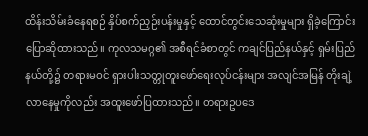ထိန်းသိမ်းခံနေရစဉ် နှိပ်စက်ညှဉ်းပန်းမှုနှင့် ထောင်တွင်းသေဆုံးမှုများ ရှိခဲ့ကြောင်း ပြောဆိုထားသည်။ ကုလသမဂ္ဂ၏ အစီရင်ခံစာတွင် ကချင်ပြည်နယ်နှင့် ရှမ်းပြည်နယ်တို့၌ တရားမဝင် ရှားပါးသတ္တုတူးဖော်ရေးလုပ်ငန်းများ အလျင်အမြန် တိုးချဲ့လာနေမှုကိုလည်း အထူးဖော်ပြထားသည်။ တရားဥပဒေ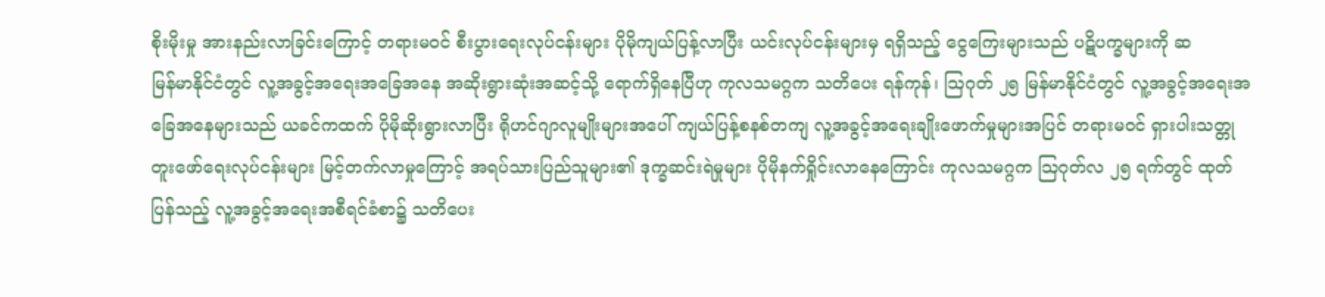စိုးမိုးမှု အားနည်းလာခြင်းကြောင့် တရားမဝင် စီးပွားရေးလုပ်ငန်းများ ပိုမိုကျယ်ပြန့်လာပြီး ယင်းလုပ်ငန်းများမှ ရရှိသည့် ငွေကြေးများသည် ပဋိပက္ခများကို ဆ
မြန်မာနိုင်ငံတွင် လူ့အခွင့်အရေးအခြေအနေ အဆိုးရွားဆုံးအဆင့်သို့ ရောက်ရှိနေပြီဟု ကုလသမဂ္ဂက သတိပေး ရန်ကုန်၊ ဩဂုတ် ၂၅ မြန်မာနိုင်ငံတွင် လူ့အခွင့်အရေးအခြေအနေများသည် ယခင်ကထက် ပိုမိုဆိုးရွားလာပြီး ရိုဟင်ဂျာလူမျိုးများအပေါ် ကျယ်ပြန့်စနစ်တကျ လူ့အခွင့်အရေးချိုးဖောက်မှုများအပြင် တရားမဝင် ရှားပါးသတ္တုတူးဖော်ရေးလုပ်ငန်းများ မြင့်တက်လာမှုကြောင့် အရပ်သားပြည်သူများ၏ ဒုက္ခဆင်းရဲမှုများ ပိုမိုနက်ရှိုင်းလာနေကြောင်း ကုလသမဂ္ဂက ဩဂုတ်လ ၂၅ ရက်တွင် ထုတ်ပြန်သည့် လူ့အခွင့်အရေးအစီရင်ခံစာ၌ သတိပေး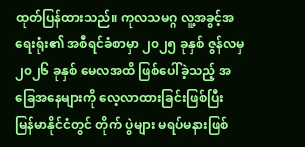ထုတ်ပြန်ထားသည်။ ကုလသမဂ္ဂ လူ့အခွင့်အရေးရုံး၏ အစီရင်ခံစာမှာ ၂၀၂၅ ခုနှစ် ဇွန်လမှ ၂၀၂၆ ခုနှစ် မေလအထိ ဖြစ်ပေါ်ခဲ့သည့် အခြေအနေများကို လေ့လာထားခြင်းဖြစ်ပြီး မြန်မာနိုင်ငံတွင် တိုက် ပွဲများ မရပ်မနားဖြစ်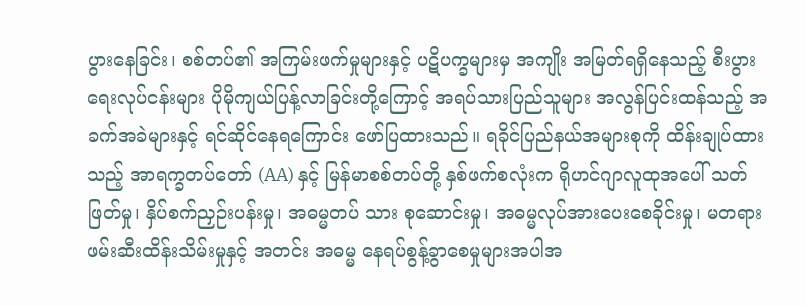ပွားနေခြင်း၊ စစ်တပ်၏ အကြမ်းဖက်မှုများနှင့် ပဋိပက္ခများမှ အကျိုး အမြတ်ရရှိနေသည့် စီးပွားရေးလုပ်ငန်းများ ပိုမိုကျယ်ပြန့်လာခြင်းတို့ကြောင့် အရပ်သားပြည်သူများ အလွန်ပြင်းထန်သည့် အခက်အခဲများနှင့် ရင်ဆိုင်နေရကြောင်း ဖော်ပြထားသည်။ ရခိုင်ပြည်နယ်အများစုကို ထိန်းချုပ်ထားသည့် အာရက္ခတပ်တော် (AA) နှင့် မြန်မာစစ်တပ်တို့ နှစ်ဖက်စလုံးက ရိုဟင်ဂျာလူထုအပေါ် သတ်ဖြတ်မှု၊ နှိပ်စက်ညှဉ်းပန်းမှု၊ အဓမ္မတပ် သား စုဆောင်းမှု၊ အဓမ္မလုပ်အားပေးစေခိုင်းမှု၊ မတရားဖမ်းဆီးထိန်းသိမ်းမှုနှင့် အတင်း အဓမ္မ နေရပ်စွန့်ခွာစေမှုများအပါအ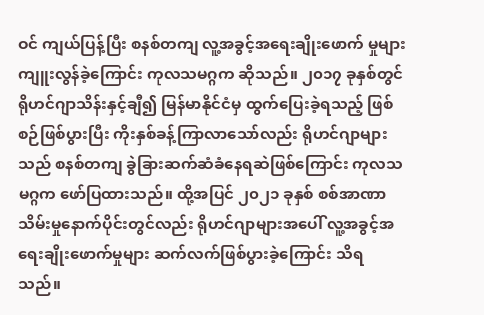ဝင် ကျယ်ပြန့်ပြီး စနစ်တကျ လူ့အခွင့်အရေးချိုးဖောက် မှုများ ကျူးလွန်ခဲ့ကြောင်း ကုလသမဂ္ဂက ဆိုသည်။ ၂၀၁၇ ခုနှစ်တွင် ရိုဟင်ဂျာသိန်းနှင့်ချီ၍ မြန်မာနိုင်ငံမှ ထွက်ပြေးခဲ့ရသည့် ဖြစ်စဉ်ဖြစ်ပွားပြီး ကိုးနှစ်ခန့်ကြာလာသော်လည်း ရိုဟင်ဂျာများသည် စနစ်တကျ ခွဲခြားဆက်ဆံခံနေရဆဲဖြစ်ကြောင်း ကုလသမဂ္ဂက ဖော်ပြထားသည်။ ထို့အပြင် ၂၀၂၁ ခုနှစ် စစ်အာဏာသိမ်းမှုနောက်ပိုင်းတွင်လည်း ရိုဟင်ဂျာများအပေါ် လူ့အခွင့်အရေးချိုးဖောက်မှုများ ဆက်လက်ဖြစ်ပွားခဲ့ကြောင်း သိရသည်။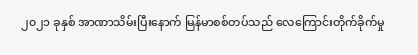၂၀၂၁ ခုနှစ် အာဏာသိမ်းပြီးနောက် မြန်မာစစ်တပ်သည် လေကြောင်းတိုက်ခိုက်မှု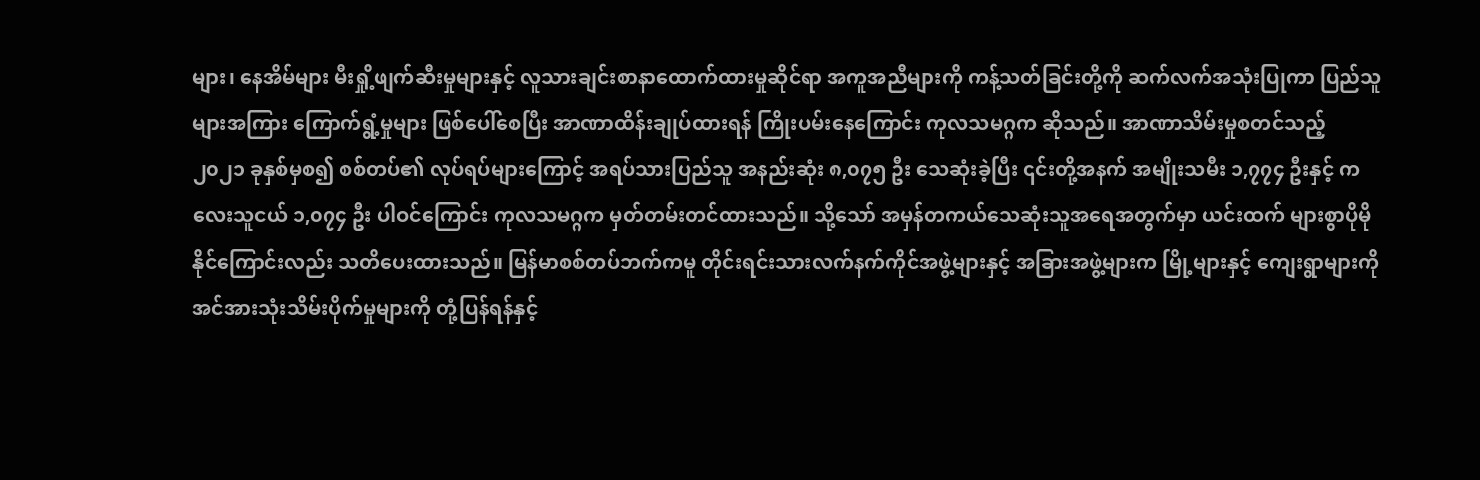များ၊ နေအိမ်များ မီးရှို့ဖျက်ဆီးမှုများနှင့် လူသားချင်းစာနာထောက်ထားမှုဆိုင်ရာ အကူအညီများကို ကန့်သတ်ခြင်းတို့ကို ဆက်လက်အသုံးပြုကာ ပြည်သူများအကြား ကြောက်ရွံ့မှုများ ဖြစ်ပေါ်စေပြီး အာဏာထိန်းချုပ်ထားရန် ကြိုးပမ်းနေကြောင်း ကုလသမဂ္ဂက ဆိုသည်။ အာဏာသိမ်းမှုစတင်သည့် ၂၀၂၁ ခုနှစ်မှစ၍ စစ်တပ်၏ လုပ်ရပ်များကြောင့် အရပ်သားပြည်သူ အနည်းဆုံး ၈,၀၇၅ ဦး သေဆုံးခဲ့ပြီး ၎င်းတို့အနက် အမျိုးသမီး ၁,၇၇၄ ဦးနှင့် ကလေးသူငယ် ၁,၀၇၄ ဦး ပါဝင်ကြောင်း ကုလသမဂ္ဂက မှတ်တမ်းတင်ထားသည်။ သို့သော် အမှန်တကယ်သေဆုံးသူအရေအတွက်မှာ ယင်းထက် များစွာပိုမိုနိုင်ကြောင်းလည်း သတိပေးထားသည်။ မြန်မာစစ်တပ်ဘက်ကမူ တိုင်းရင်းသားလက်နက်ကိုင်အဖွဲ့များနှင့် အခြားအဖွဲ့များက မြို့များနှင့် ကျေးရွာများကို အင်အားသုံးသိမ်းပိုက်မှုများကို တုံ့ပြန်ရန်နှင့်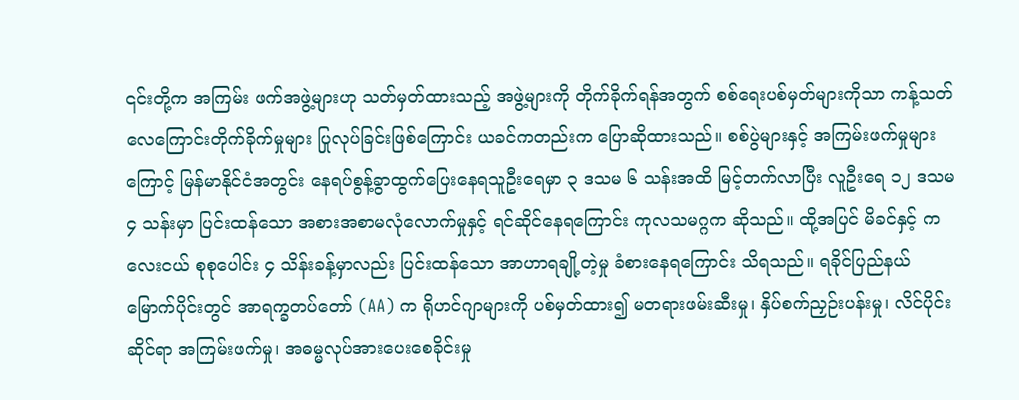၎င်းတို့က အကြမ်း ဖက်အဖွဲ့များဟု သတ်မှတ်ထားသည့် အဖွဲ့များကို တိုက်ခိုက်ရန်အတွက် စစ်ရေးပစ်မှတ်များကိုသာ ကန့်သတ်လေကြောင်းတိုက်ခိုက်မှုများ ပြုလုပ်ခြင်းဖြစ်ကြောင်း ယခင်ကတည်းက ပြောဆိုထားသည်။ စစ်ပွဲများနှင့် အကြမ်းဖက်မှုများကြောင့် မြန်မာနိုင်ငံအတွင်း နေရပ်စွန့်ခွာထွက်ပြေးနေရသူဦးရေမှာ ၃ ဒသမ ၆ သန်းအထိ မြင့်တက်လာပြီး လူဦးရေ ၁၂ ဒသမ ၄ သန်းမှာ ပြင်းထန်သော အစားအစာမလုံလောက်မှုနှင့် ရင်ဆိုင်နေရကြောင်း ကုလသမဂ္ဂက ဆိုသည်။ ထို့အပြင် မိခင်နှင့် ကလေးငယ် စုစုပေါင်း ၄ သိန်းခန့်မှာလည်း ပြင်းထန်သော အာဟာရချို့တဲ့မှု ခံစားနေရကြောင်း သိရသည်။ ရခိုင်ပြည်နယ် မြောက်ပိုင်းတွင် အာရက္ခတပ်တော် (AA) က ရိုဟင်ဂျာများကို ပစ်မှတ်ထား၍ မတရားဖမ်းဆီးမှု၊ နှိပ်စက်ညှဉ်းပန်းမှု၊ လိင်ပိုင်းဆိုင်ရာ အကြမ်းဖက်မှု၊ အဓမ္မလုပ်အားပေးစေခိုင်းမှု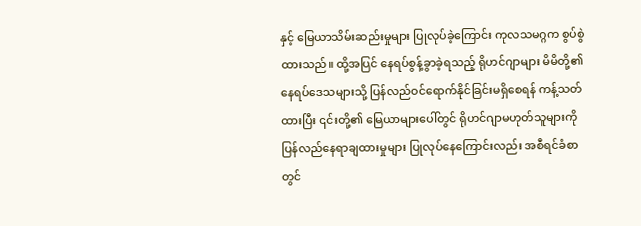နှင့် မြေယာသိမ်းဆည်းမှုများ ပြုလုပ်ခဲ့ကြောင်း ကုလသမဂ္ဂက စွပ်စွဲထားသည်။ ထို့အပြင် နေရပ်စွန့်ခွာခဲ့ရသည့် ရိုဟင်ဂျာများ မိမိတို့၏ နေရပ်ဒေသများသို့ ပြန်လည်ဝင်ရောက်နိုင်ခြင်းမရှိစေရန် ကန့်သတ်ထားပြီး ၎င်းတို့၏ မြေယာများပေါ်တွင် ရိုဟင်ဂျာမဟုတ်သူများကို ပြန်လည်နေရာချထားမှုများ ပြုလုပ်နေကြောင်းလည်း အစီရင်ခံစာတွင်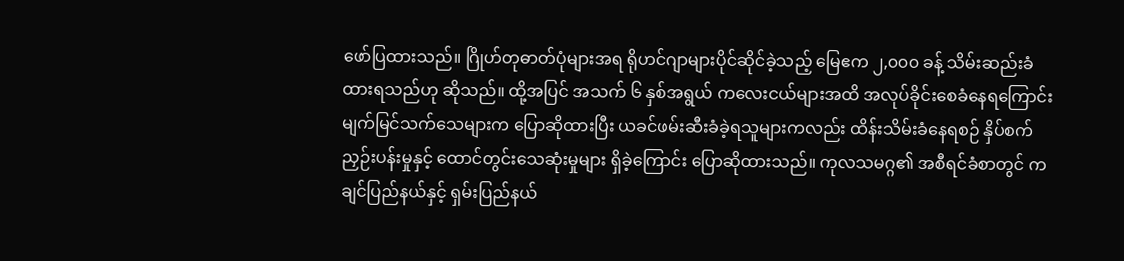ဖော်ပြထားသည်။ ဂြိုဟ်တုဓာတ်ပုံများအရ ရိုဟင်ဂျာများပိုင်ဆိုင်ခဲ့သည့် မြေဧက ၂,၀၀၀ ခန့် သိမ်းဆည်းခံထားရသည်ဟု ဆိုသည်။ ထို့အပြင် အသက် ၆ နှစ်အရွယ် ကလေးငယ်များအထိ အလုပ်ခိုင်းစေခံနေရကြောင်း မျက်မြင်သက်သေများက ပြောဆိုထားပြီး ယခင်ဖမ်းဆီးခံခဲ့ရသူများကလည်း ထိန်းသိမ်းခံနေရစဉ် နှိပ်စက်ညှဉ်းပန်းမှုနှင့် ထောင်တွင်းသေဆုံးမှုများ ရှိခဲ့ကြောင်း ပြောဆိုထားသည်။ ကုလသမဂ္ဂ၏ အစီရင်ခံစာတွင် ကချင်ပြည်နယ်နှင့် ရှမ်းပြည်နယ်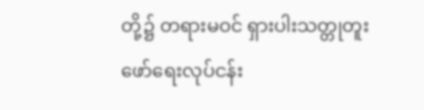တို့၌ တရားမဝင် ရှားပါးသတ္တုတူးဖော်ရေးလုပ်ငန်း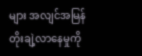များ အလျင်အမြန် တိုးချဲ့လာနေမှုကို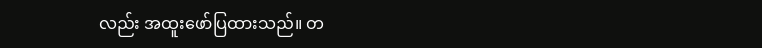လည်း အထူးဖော်ပြထားသည်။ တ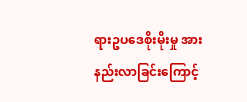ရားဥပဒေစိုးမိုးမှု အားနည်းလာခြင်းကြောင့်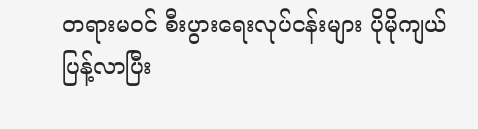တရားမဝင် စီးပွားရေးလုပ်ငန်းများ ပိုမိုကျယ်ပြန့်လာပြီး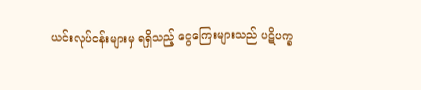ယင်းလုပ်ငန်းများမှ ရရှိသည့် ငွေကြေးများသည် ပဋိပက္ခ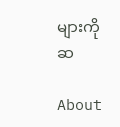များကို ဆ

About